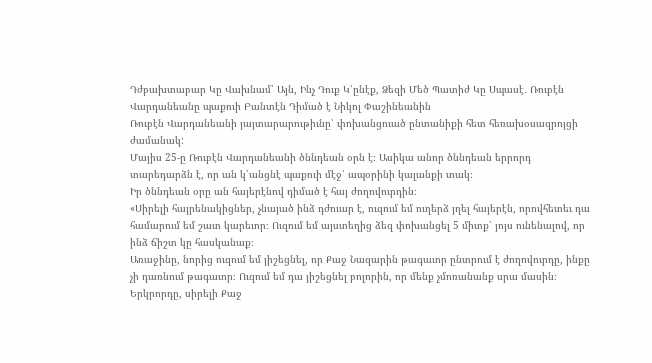Դժբախտաբար Կը Վախնամ՝ Այն, Ինչ Դուք Կ՝ընէք, Ձեզի Մեծ Պատիժ Կը Սպասէ․ Ռուբէն Վարդանեանը պաքուի Բանտէն Դիմած է Նիկոլ Փաշինեանին
Ռուբէն Վարդանեանի յայտարարութիւնը՝ փոխանցուած ընտանիքի հետ հեռախօսազրոյցի ժամանակ:
Մայիս 25-ը Ռուբէն Վարդանեանի ծննդեան օրն է։ Ասիկա անոր ծննդեան երրորդ տարեդարձն է, որ ան կ՝անցնէ պաքուի մէջ՝ ապօրինի կալանքի տակ։
Իր ծննդեան օրը ան հայերէնով դիմած է հայ ժողովուրդին։
«Սիրելի հայրենակիցներ, չնայած ինձ դժուար է, ուզում եմ ուղերձ յղել հայերէն, որովհետեւ դա համարում եմ շատ կարեւոր։ Ուզում եմ այստեղից ձեզ փոխանցել 5 միտք՝ յոյս ունենալով, որ ինձ ճիշտ կը հասկանաք։
Առաջինը, նորից ուզում եմ յիշեցնել, որ Քաջ Նազարին թագաւոր ընտրում է ժողովուրդը, ինքը չի դառնում թագաւոր։ Ուզում եմ դա յիշեցնել բոլորին, որ մենք չմոռանանք սրա մասին։
Երկրորդը, սիրելի Քաջ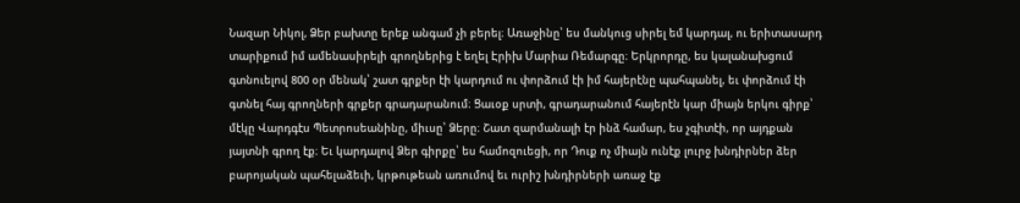Նազար Նիկոլ, Ձեր բախտը երեք անգամ չի բերել։ Առաջինը՝ ես մանկուց սիրել եմ կարդալ, ու երիտասարդ տարիքում իմ ամենասիրելի գրողներից է եղել Էրիխ Մարիա Ռեմարգը։ Երկրորդը, ես կալանախցում գտնուելով 800 օր մենակ՝ շատ գրքեր էի կարդում ու փորձում էի իմ հայերէնը պահպանել, եւ փորձում էի գտնել հայ գրողների գրքեր գրադարանում։ Ցաւօք սրտի, գրադարանում հայերէն կար միայն երկու գիրք՝ մէկը Վարդգէս Պետրոսեանինը, միւսը՝ Ձերը։ Շատ զարմանալի էր ինձ համար, ես չգիտէի, որ այդքան յայտնի գրող էք։ Եւ կարդալով Ձեր գիրքը՝ ես համոզուեցի, որ Դուք ոչ միայն ունէք լուրջ խնդիրներ ձեր բարոյական պահելաձեւի, կրթութեան առումով եւ ուրիշ խնդիրների առաջ էք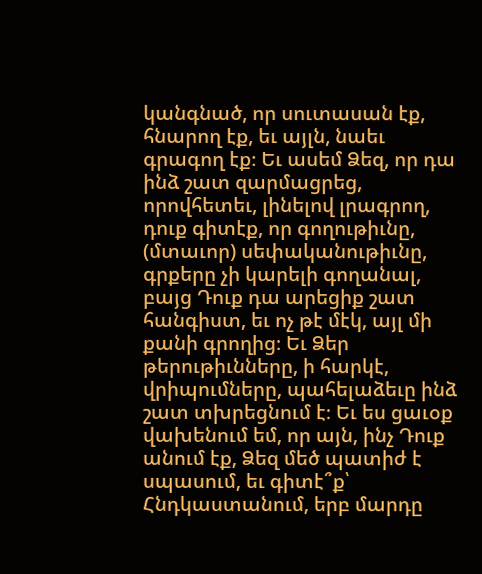կանգնած, որ սուտասան էք, հնարող էք, եւ այլն, նաեւ գրագող էք։ Եւ ասեմ Ձեզ, որ դա ինձ շատ զարմացրեց, որովհետեւ, լինելով լրագրող, դուք գիտէք, որ գողութիւնը, (մտաւոր) սեփականութիւնը, գրքերը չի կարելի գողանալ, բայց Դուք դա արեցիք շատ հանգիստ, եւ ոչ թէ մէկ, այլ մի քանի գրողից։ Եւ Ձեր թերութիւնները, ի հարկէ, վրիպումները, պահելաձեւը ինձ շատ տխրեցնում է։ Եւ ես ցաւօք վախենում եմ, որ այն, ինչ Դուք անում էք, Ձեզ մեծ պատիժ է սպասում, եւ գիտէ՞ք՝ Հնդկաստանում, երբ մարդը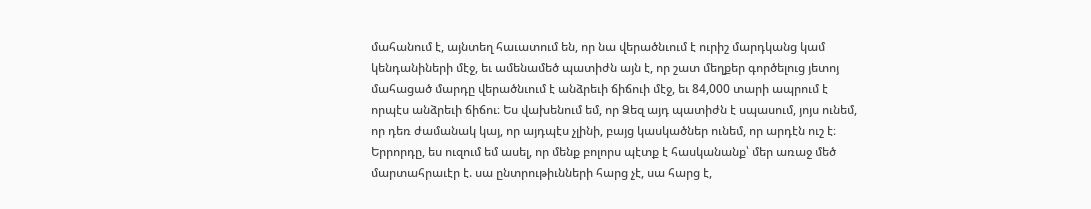մահանում է, այնտեղ հաւատում են, որ նա վերածնւում է ուրիշ մարդկանց կամ կենդանիների մէջ, եւ ամենամեծ պատիժն այն է, որ շատ մեղքեր գործելուց յետոյ մահացած մարդը վերածնւում է անձրեւի ճիճուի մէջ, եւ 84,000 տարի ապրում է որպէս անձրեւի ճիճու։ Ես վախենում եմ, որ Ձեզ այդ պատիժն է սպասում, յոյս ունեմ, որ դեռ ժամանակ կայ, որ այդպէս չլինի, բայց կասկածներ ունեմ, որ արդէն ուշ է։
Երրորդը, ես ուզում եմ ասել, որ մենք բոլորս պէտք է հասկանանք՝ մեր առաջ մեծ մարտահրաւէր է. սա ընտրութիւնների հարց չէ, սա հարց է,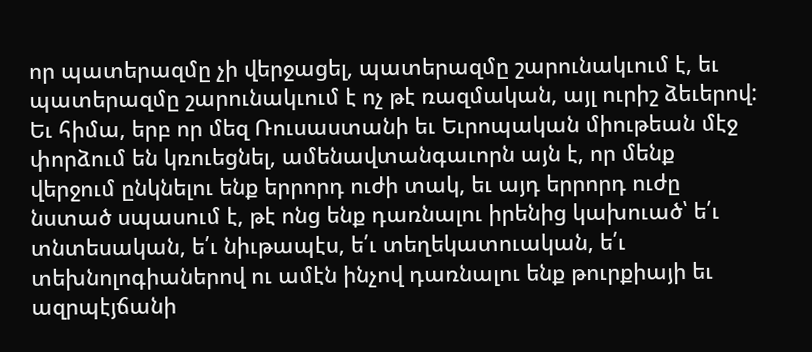որ պատերազմը չի վերջացել, պատերազմը շարունակւում է, եւ պատերազմը շարունակւում է ոչ թէ ռազմական, այլ ուրիշ ձեւերով: Եւ հիմա, երբ որ մեզ Ռուսաստանի եւ Եւրոպական միութեան մէջ փորձում են կռուեցնել, ամենավտանգաւորն այն է, որ մենք վերջում ընկնելու ենք երրորդ ուժի տակ, եւ այդ երրորդ ուժը նստած սպասում է, թէ ոնց ենք դառնալու իրենից կախուած՝ ե՛ւ տնտեսական, ե՛ւ նիւթապէս, ե՛ւ տեղեկատուական, ե՛ւ տեխնոլոգիաներով ու ամէն ինչով դառնալու ենք թուրքիայի եւ ազրպէյճանի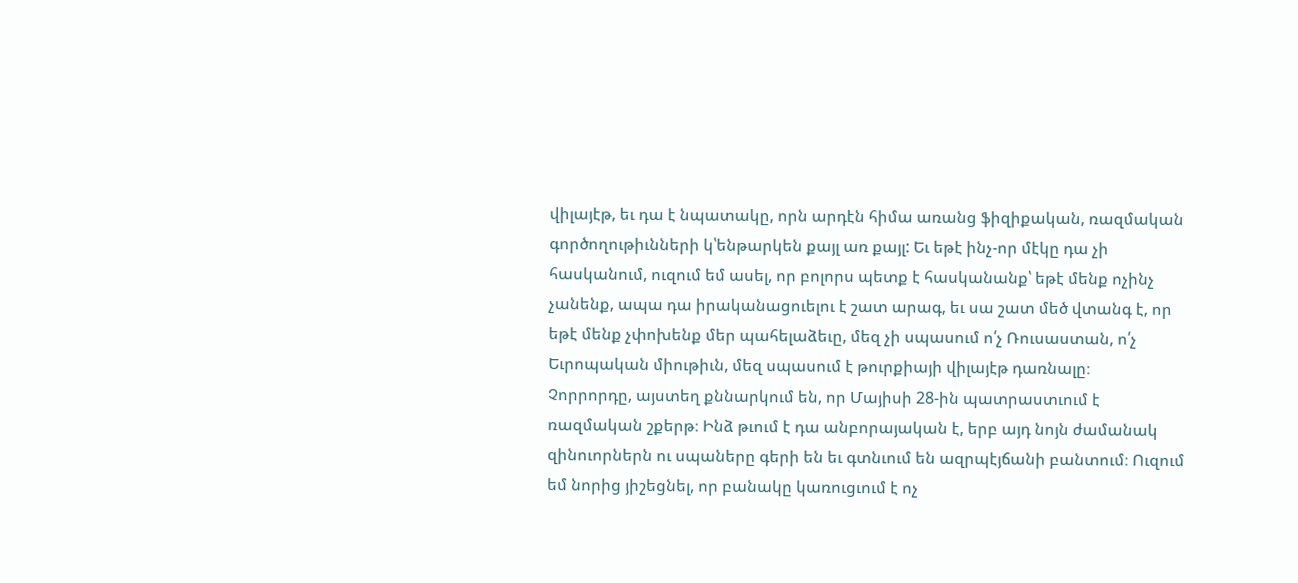վիլայէթ, եւ դա է նպատակը, որն արդէն հիմա առանց ֆիզիքական, ռազմական գործողութիւնների կ՝ենթարկեն քայլ առ քայլ: Եւ եթէ ինչ-որ մէկը դա չի հասկանում, ուզում եմ ասել, որ բոլորս պետք է հասկանանք՝ եթէ մենք ոչինչ չանենք, ապա դա իրականացուելու է շատ արագ, եւ սա շատ մեծ վտանգ է, որ եթէ մենք չփոխենք մեր պահելաձեւը, մեզ չի սպասում ո՛չ Ռուսաստան, ո՛չ Եւրոպական միութիւն, մեզ սպասում է թուրքիայի վիլայէթ դառնալը։
Չորրորդը, այստեղ քննարկում են, որ Մայիսի 28-ին պատրաստւում է ռազմական շքերթ։ Ինձ թւում է դա անբորայական է, երբ այդ նոյն ժամանակ զինուորներն ու սպաները գերի են եւ գտնւում են ազրպէյճանի բանտում։ Ուզում եմ նորից յիշեցնել, որ բանակը կառուցւում է ոչ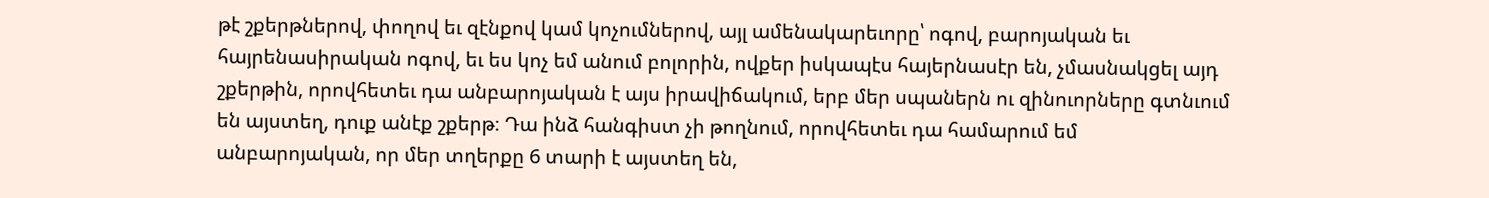թէ շքերթներով, փողով եւ զէնքով կամ կոչումներով, այլ ամենակարեւորը՝ ոգով, բարոյական եւ հայրենասիրական ոգով, եւ ես կոչ եմ անում բոլորին, ովքեր իսկապէս հայերնասէր են, չմասնակցել այդ շքերթին, որովհետեւ դա անբարոյական է այս իրավիճակում, երբ մեր սպաներն ու զինուորները գտնւում են այստեղ, դուք անէք շքերթ։ Դա ինձ հանգիստ չի թողնում, որովհետեւ դա համարում եմ անբարոյական, որ մեր տղերքը 6 տարի է այստեղ են,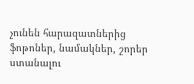չունեն հարազատներից ֆոթոներ, նամակներ, շորեր ստանալու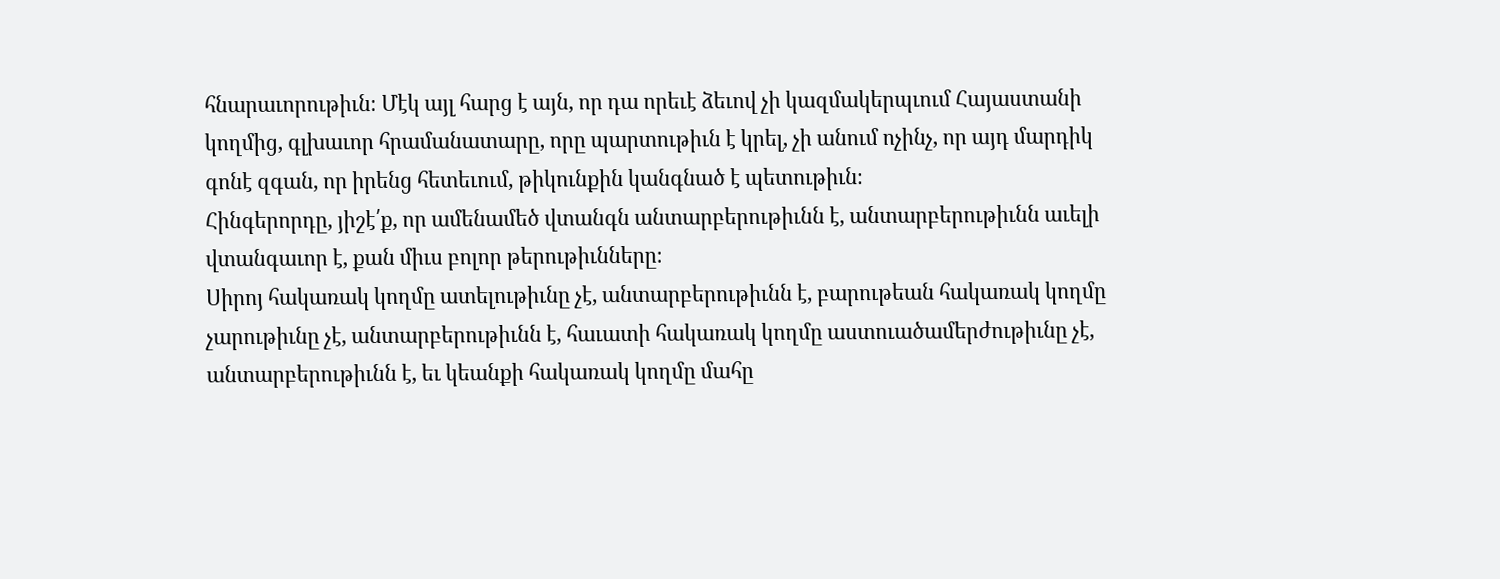հնարաւորութիւն։ Մէկ այլ հարց է այն, որ դա որեւէ ձեւով չի կազմակերպւում Հայաստանի կողմից, գլխաւոր հրամանատարը, որը պարտութիւն է կրել, չի անում ոչինչ, որ այդ մարդիկ գոնէ զգան, որ իրենց հետեւում, թիկունքին կանգնած է պետութիւն։
Հինգերորդը, յիշէ՛ք, որ ամենամեծ վտանգն անտարբերութիւնն է, անտարբերութիւնն աւելի վտանգաւոր է, քան միւս բոլոր թերութիւնները։
Սիրոյ հակառակ կողմը ատելութիւնը չէ, անտարբերութիւնն է, բարութեան հակառակ կողմը չարութիւնը չէ, անտարբերութիւնն է, հաւատի հակառակ կողմը աստուածամերժութիւնը չէ, անտարբերութիւնն է, եւ կեանքի հակառակ կողմը մահը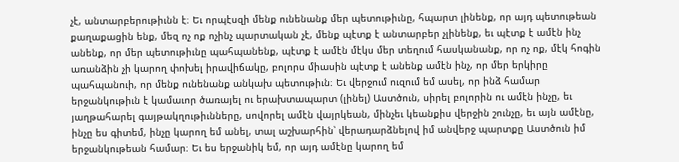չէ, անտարբերութիւնն է։ Եւ որպէսզի մենք ունենանք մեր պետութիւնը, հպարտ լինենք, որ այդ պետութեան քաղաքացին ենք, մեզ ոչ ոք ոչինչ պարտական չէ, մենք պէտք է անտարբեր չլինենք, եւ պէտք է ամէն ինչ անենք, որ մեր պետութիւնը պահպանենք, պէտք է ամէն մէկս մեր տեղում հասկանանք, որ ոչ ոք, մէկ հոգին առանձին չի կարող փոխել իրավիճակը, բոլորս միասին պէտք է անենք ամէն ինչ, որ մեր երկիրը պահպանուի, որ մենք ունենանք անկախ պետութիւն։ Եւ վերջում ուզում եմ ասել, որ ինձ համար երջանկութիւն է կամաւոր ծառայել ու երախտապարտ (լինել) Աստծուն, սիրել բոլորին ու ամէն ինչը, եւ յաղթահարել գայթակղութիւնները, սովորել ամէն վայրկեան, մինչեւ կեանքիս վերջին շունչը, եւ այն ամէնը, ինչը ես գիտեմ, ինչը կարող եմ անել, տալ աշխարհին՝ վերադարձնելով իմ անվերջ պարտքը Աստծուն իմ երջանկութեան համար։ Եւ ես երջանիկ եմ, որ այդ ամէնը կարող եմ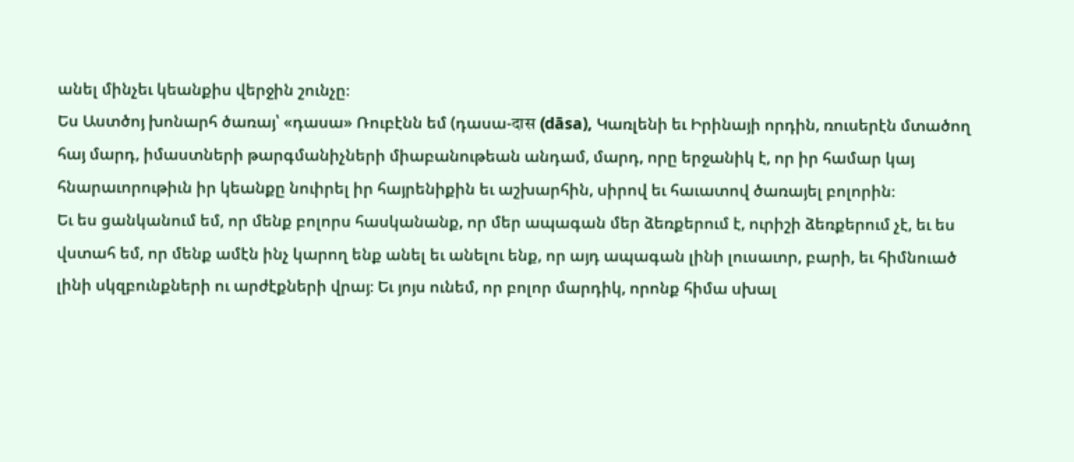անել մինչեւ կեանքիս վերջին շունչը։
Ես Աստծոյ խոնարհ ծառայ՝ «դասա» Ռուբէնն եմ (դասա-दास (dāsa), Կառլենի եւ Իրինայի որդին, ռուսերէն մտածող հայ մարդ, իմաստների թարգմանիչների միաբանութեան անդամ, մարդ, որը երջանիկ է, որ իր համար կայ հնարաւորութիւն իր կեանքը նուիրել իր հայրենիքին եւ աշխարհին, սիրով եւ հաւատով ծառայել բոլորին։
Եւ ես ցանկանում եմ, որ մենք բոլորս հասկանանք, որ մեր ապագան մեր ձեռքերում է, ուրիշի ձեռքերում չէ, եւ ես վստահ եմ, որ մենք ամէն ինչ կարող ենք անել եւ անելու ենք, որ այդ ապագան լինի լուսաւոր, բարի, եւ հիմնուած լինի սկզբունքների ու արժէքների վրայ։ Եւ յոյս ունեմ, որ բոլոր մարդիկ, որոնք հիմա սխալ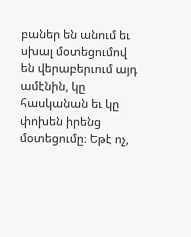բաներ են անում եւ սխալ մօտեցումով են վերաբերւում այդ ամէնին, կը հասկանան եւ կը փոխեն իրենց մօտեցումը։ Եթէ ոչ,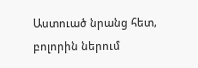Աստուած նրանց հետ, բոլորին ներում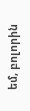եմ, բոլորին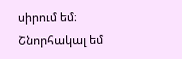սիրում եմ։
Շնորհակալ եմ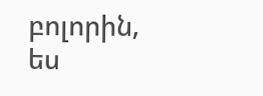բոլորին, ես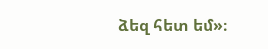ձեզ հետ եմ»։